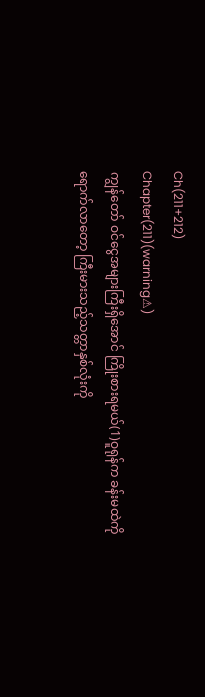Ch(211+212)
Chapter(211)(warning⚠)
ကျွန်တော် ဝင်ငွေအများကြီးရှိအောင် ကြိုးစားရမယ်(1)ဝူရုန်က ခန်းမထဲကိုရောက်လာတော့ ကြီးမားသည့်သတ္တာနှစ်လုံးကို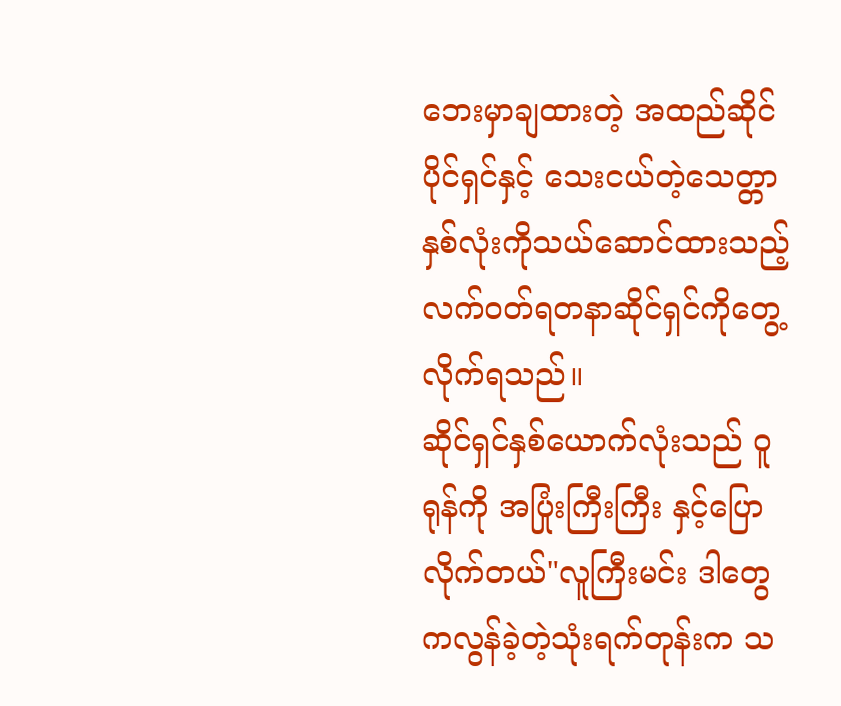ဘေးမှာချထားတဲ့ အထည်ဆိုင်ပိုင်ရှင်နှင့် သေးငယ်တဲ့သေတ္တာနှစ်လုံးကိုသယ်ဆောင်ထားသည့် လက်ဝတ်ရတနာဆိုင်ရှင်ကိုတွေ့လိုက်ရသည်။
ဆိုင်ရှင်နှစ်ယောက်လုံးသည် ဝူရုန်ကို အပြုံးကြီးကြီး နှင့်ပြောလိုက်တယ်"လူကြီးမင်း ဒါတွေကလွန်ခဲ့တဲ့သုံးရက်တုန်းက သ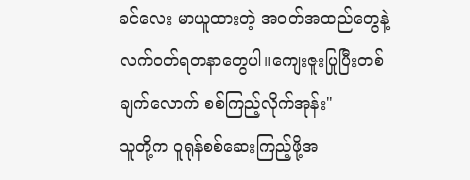ခင်လေး မာယူထားတဲ့ အဝတ်အထည်တွေနဲ့လက်ဝတ်ရတနာတွေပါ။ကျေးဇူးပြုပြီးတစ်ချက်လောက် စစ်ကြည့်လိုက်အုန်း"
သူတို့က ဝူရုန်စစ်ဆေးကြည့်ဖို့အ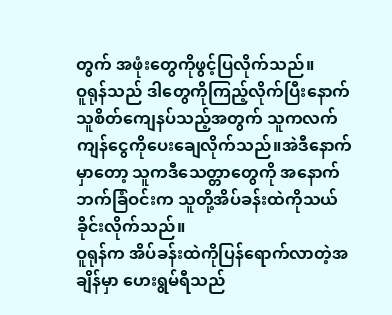တွက် အဖုံးတွေကိုဖွင့်ပြလိုက်သည်။
ဝူရုန်သည် ဒါတွေကိုကြည့်လိုက်ပြီးနောက် သူစိတ်ကျေနပ်သည့်အတွက် သူကလက်ကျန်ငွေကိုပေးချေလိုက်သည်။အဲဒီနောက်မှာတော့ သူကဒီသေတ္တာတွေကို အနောက်ဘက်ခြံဝင်းက သူတို့အိပ်ခန်းထဲကိုသယ်ခိုင်းလိုက်သည်။
ဝူရုန်က အိပ်ခန်းထဲကိုပြန်ရောက်လာတဲ့အချိန်မှာ ဟေးရွမ်ရီသည်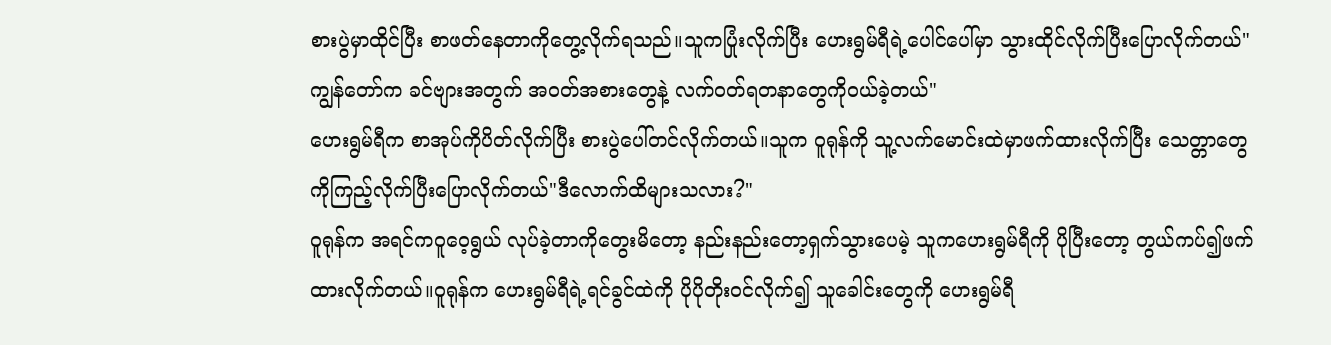စားပွဲမှာထိုင်ပြီး စာဖတ်နေတာကိုတွေ့လိုက်ရသည်။သူကပြုံးလိုက်ပြီး ဟေးရွမ်ရီရဲ့ပေါင်ပေါ်မှာ သွားထိုင်လိုက်ပြီးပြောလိုက်တယ်"ကျွန်တော်က ခင်ဗျားအတွက် အဝတ်အစားတွေနဲ့ လက်ဝတ်ရတနာတွေကိုဝယ်ခဲ့တယ်"
ဟေးရွမ်ရီက စာအုပ်ကိုပိတ်လိုက်ပြီး စားပွဲပေါ်တင်လိုက်တယ်။သူက ဝူရုန်ကို သူ့လက်မောင်းထဲမှာဖက်ထားလိုက်ပြီး သေတ္တာတွေကိုကြည့်လိုက်ပြီးပြောလိုက်တယ်"ဒီလောက်ထိများသလား?"
ဝူရုန်က အရင်ကဝူဝေ့ရွယ် လုပ်ခဲ့တာကိုတွေးမိတော့ နည်းနည်းတော့ရှက်သွားပေမဲ့ သူကဟေးရွမ်ရီကို ပိုပြီးတော့ တွယ်ကပ်၍ဖက်ထားလိုက်တယ်။ဝူရုန်က ဟေးရွမ်ရီရဲ့ရင်ခွင်ထဲကို ပိုပိုတိုးဝင်လိုက်၍ သူခေါင်းတွေကို ဟေးရွမ်ရီ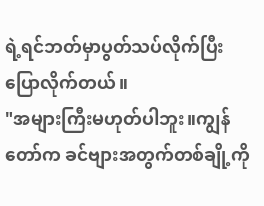ရဲ့ရင်ဘတ်မှာပွတ်သပ်လိုက်ပြီး ပြောလိုက်တယ်။
"အများကြီးမဟုတ်ပါဘူး။ကျွန်တော်က ခင်ဗျားအတွက်တစ်ချို့ကို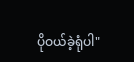ပိုဝယ်ခဲ့ရုံပါ"